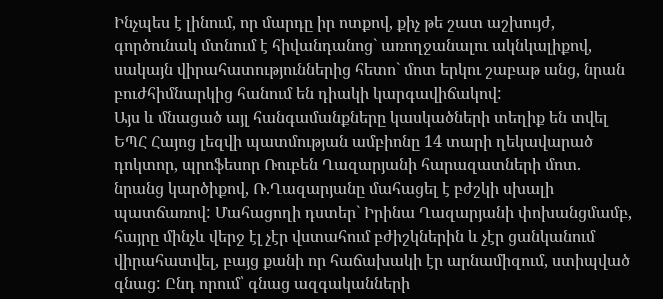Ինչպես է լինում, որ մարդը իր ոտքով, քիչ թե շատ աշխույժ, գործունակ մտնում է հիվանդանոց` առողջանալու ակնկալիքով, սակայն վիրահատություններից հետո` մոտ երկու շաբաթ անց, նրան բուժհիմնարկից հանում են դիակի կարգավիճակով:
Այս և մնացած այլ հանգամանքները կասկածների տեղիք են տվել ԵՊՀ Հայոց լեզվի պատմության ամբիոնը 14 տարի ղեկավարած դոկտոր, պրոֆեսոր Ռուբեն Ղազարյանի հարազատների մոտ. նրանց կարծիքով, Ռ.Ղազարյանը մահացել է բժշկի սխալի պատճառով: Մահացողի դստեր` Իրինա Ղազարյանի փոխանցմամբ, հայրը մինչև վերջ էլ չէր վստահում բժիշկներին և չէր ցանկանում վիրահատվել, բայց քանի որ հաճախակի էր արնամիզում, ստիպված գնաց: Ընդ որում՝ գնաց ազգականների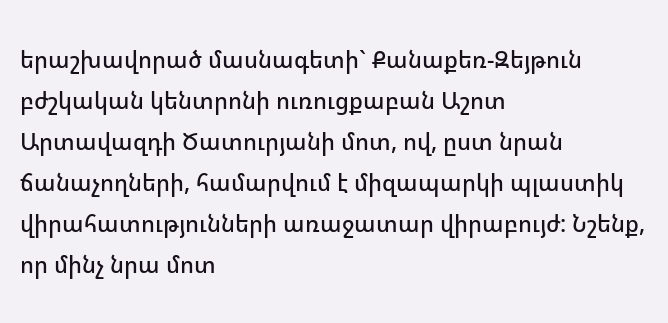երաշխավորած մասնագետի` Քանաքեռ-Զեյթուն բժշկական կենտրոնի ուռուցքաբան Աշոտ Արտավազդի Ծատուրյանի մոտ, ով, ըստ նրան ճանաչողների, համարվում է միզապարկի պլաստիկ վիրահատությունների առաջատար վիրաբույժ: Նշենք, որ մինչ նրա մոտ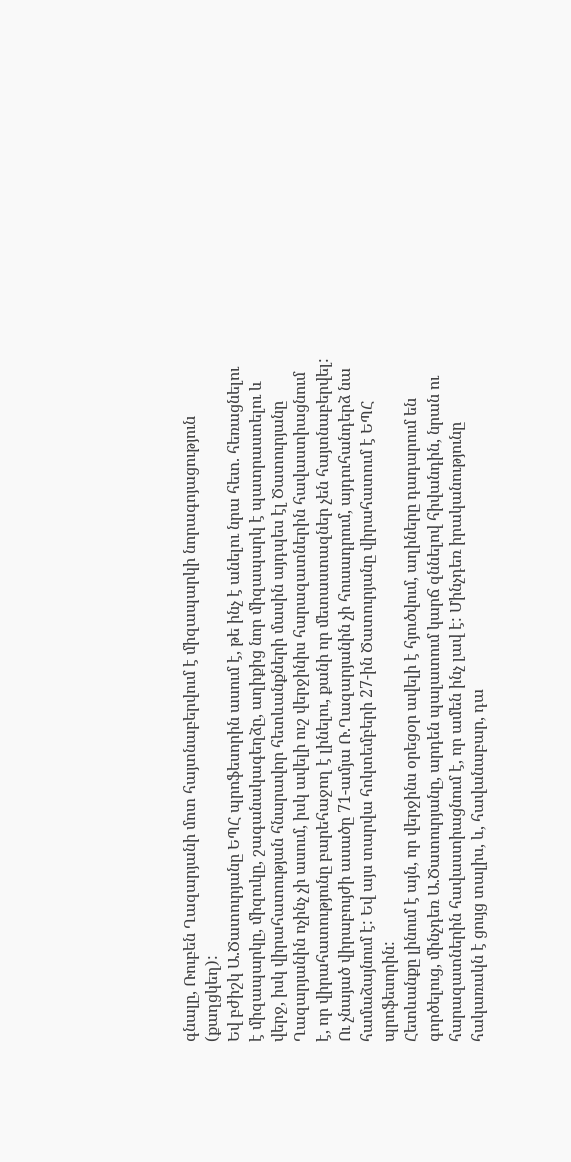գնալը, Ռուբեն Ղազարյանի մոտ հայտնաբերվում է միզապարկի նորագոյացություն (քաղցկեղ):
Եվ բժիշկ Ա.Ծատուրյանը ԵՊՀ պրոֆեսորին ասում է, թե ինչ է անելու նրա հետ. հեռացնելու է միզապարկը, միզուկը, շագանակագեղձը, աղիքից նոր միզապարկ է պատրաստելու և վերջ, իսկ վիրահատության հնարավոր հետևանքների մասին այդպես էլ Ծատուրյանը Ղազարյանին ոչինչ չի ասում, իսկ ավելի ուշ վերջինիս հարազատներին հավաստիացնում է, որ վիրահատությունը բարեհաջող է լինելու, քանի որ մետաստազներ չեն հայտնաբերվել: Ու չնայած վիրաբույժի ասածը 71-ամյա Ռ.Ղազարյանին չի հուսադրում, այդուհանդերձ նա համաձայնում է: Եվ այս տարվա հոկտեմբերի 27-ին Ծատուրյանը վիրահատում է ԵՊՀ պրոֆեսորին:
Հետևանքը լինում է այն, որ վերջինս օրեցօր ավելի է հյուծվում, աղիները դադարում են գործելուց, մինչդեռ Ա.Ծատուրյանը, արդեն պալատում կարճ զննելով հիվանդին, նրան ու հարազատներին հավաստիացնում է, որ ամեն ինչ լավ է: Մինչդեռ իրականությունը հակառակն է ցույց տալիս, և, հավանաբար, դա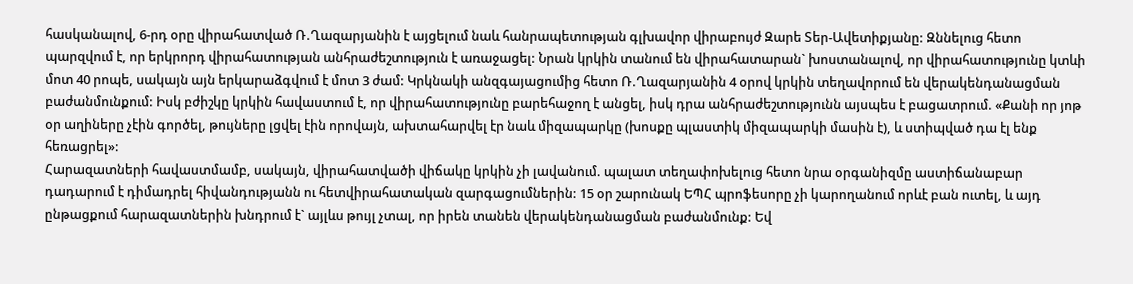հասկանալով, 6-րդ օրը վիրահատված Ռ.Ղազարյանին է այցելում նաև հանրապետության գլխավոր վիրաբույժ Զարե Տեր-Ավետիքյանը: Զննելուց հետո պարզվում է, որ երկրորդ վիրահատության անհրաժեշտություն է առաջացել: Նրան կրկին տանում են վիրահատարան` խոստանալով, որ վիրահատությունը կտևի մոտ 40 րոպե, սակայն այն երկարաձգվում է մոտ 3 ժամ: Կրկնակի անզգայացումից հետո Ռ.Ղազարյանին 4 օրով կրկին տեղավորում են վերակենդանացման բաժանմունքում: Իսկ բժիշկը կրկին հավաստում է, որ վիրահատությունը բարեհաջող է անցել, իսկ դրա անհրաժեշտությունն այսպես է բացատրում. «Քանի որ յոթ օր աղիները չէին գործել, թույները լցվել էին որովայն, ախտահարվել էր նաև միզապարկը (խոսքը պլաստիկ միզապարկի մասին է), և ստիպված դա էլ ենք հեռացրել»:
Հարազատների հավաստմամբ, սակայն, վիրահատվածի վիճակը կրկին չի լավանում. պալատ տեղափոխելուց հետո նրա օրգանիզմը աստիճանաբար դադարում է դիմադրել հիվանդությանն ու հետվիրահատական զարգացումներին: 15 օր շարունակ ԵՊՀ պրոֆեսորը չի կարողանում որևէ բան ուտել, և այդ ընթացքում հարազատներին խնդրում է` այլևս թույլ չտալ, որ իրեն տանեն վերակենդանացման բաժանմունք: Եվ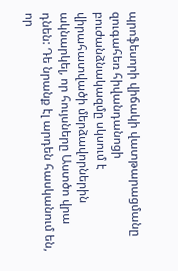պրոֆեսորի վիճակի վատթարացմանը զուգահեռ հիվանդանոցի բուժանձնակազմը սկսում է վիրահատվածի մերձավորներին ակնարկել, որ հույսները Աստծո վրա դնեն: Դե նրանք էլ արդեն հասկանում են, որ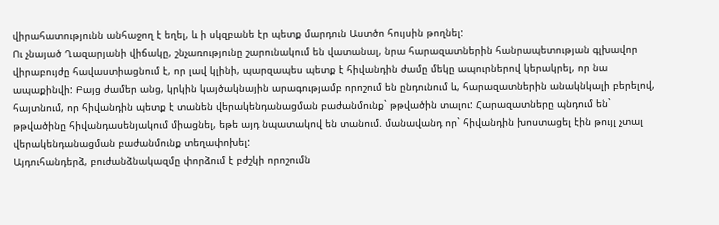վիրահատությունն անհաջող է եղել, և ի սկզբանե էր պետք մարդուն Աստծո հույսին թողնել:
Ու չնայած Ղազարյանի վիճակը, շնչառությունը շարունակում են վատանալ, նրա հարազատներին հանրապետության գլխավոր վիրաբույժը հավաստիացնում է, որ լավ կլինի, պարզապես պետք է հիվանդին ժամը մեկը ապուրներով կերակրել, որ նա ապաքինվի: Բայց ժամեր անց, կրկին կայծակնային արագությամբ որոշում են ընդունում և, հարազատներին անակնկալի բերելով, հայտնում, որ հիվանդին պետք է տանեն վերակենդանացման բաժանմունք` թթվածին տալու: Հարազատները պնդում են` թթվածինը հիվանդասենյակում միացնել, եթե այդ նպատակով են տանում. մանավանդ որ` հիվանդին խոստացել էին թույլ չտալ վերակենդանացման բաժանմունք տեղափոխել:
Այդուհանդերձ, բուժանձնակազմը փորձում է բժշկի որոշումն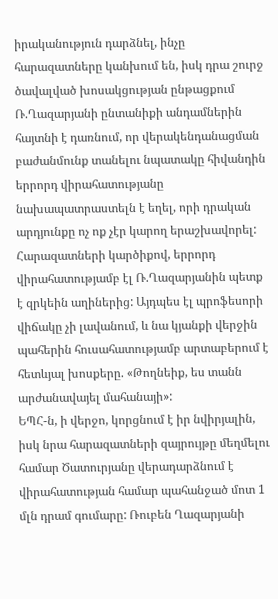իրականություն դարձնել, ինչը հարազատները կանխում են, իսկ դրա շուրջ ծավալված խոսակցության ընթացքում Ռ.Ղազարյանի ընտանիքի անդամներին հայտնի է դառնում, որ վերակենդանացման բաժանմունք տանելու նպատակը հիվանդին երրորդ վիրահատությանը նախապատրաստելն է եղել, որի դրական արդյունքը ոչ ոք չէր կարող երաշխավորել: Հարազատների կարծիքով, երրորդ վիրահատությամբ էլ Ռ.Ղազարյանին պետք է զրկեին աղիներից: Այդպես էլ պրոֆեսորի վիճակը չի լավանում, և նա կյանքի վերջին պահերին հուսահատությամբ արտաբերում է հետևյալ խոսքերը. «Թողնեիք, ես տանն արժանավայել մահանայի»:
ԵՊՀ-ն, ի վերջո, կորցնում է իր նվիրյալին, իսկ նրա հարազատների զայրույթը մեղմելու համար Ծատուրյանը վերադարձնում է վիրահատության համար պահանջած մոտ 1 մլն դրամ գումարը: Ռուբեն Ղազարյանի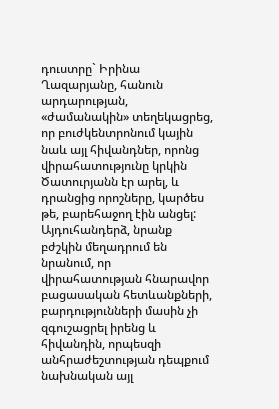դուստրը` Իրինա Ղազարյանը, հանուն արդարության, «ժամանակին» տեղեկացրեց, որ բուժկենտրոնում կային նաև այլ հիվանդներ, որոնց վիրահատությունը կրկին Ծատուրյանն էր արել, և դրանցից որոշները, կարծես թե, բարեհաջող էին անցել: Այդուհանդերձ, նրանք բժշկին մեղադրում են նրանում, որ վիրահատության հնարավոր բացասական հետևանքների, բարդությունների մասին չի զգուշացրել իրենց և հիվանդին, որպեսզի անհրաժեշտության դեպքում նախնական այլ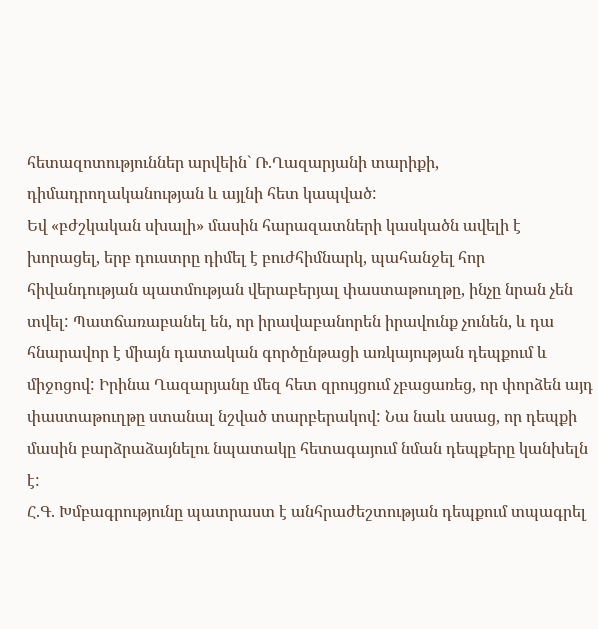հետազոտություններ արվեին` Ռ.Ղազարյանի տարիքի, դիմադրողականության և այլնի հետ կապված:
Եվ «բժշկական սխալի» մասին հարազատների կասկածն ավելի է խորացել, երբ դուստրը դիմել է բուժհիմնարկ, պահանջել հոր հիվանդության պատմության վերաբերյալ փաստաթուղթը, ինչը նրան չեն տվել: Պատճառաբանել են, որ իրավաբանորեն իրավունք չունեն, և դա հնարավոր է միայն դատական գործընթացի առկայության դեպքում և միջոցով: Իրինա Ղազարյանը մեզ հետ զրույցում չբացառեց, որ փորձեն այդ փաստաթուղթը ստանալ նշված տարբերակով: Նա նաև ասաց, որ դեպքի մասին բարձրաձայնելու նպատակը հետագայում նման դեպքերը կանխելն է:
Հ.Գ. Խմբագրությունը պատրաստ է անհրաժեշտության դեպքում տպագրել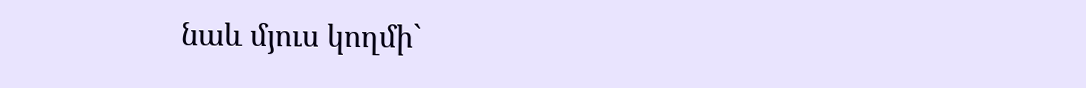նաև մյուս կողմի`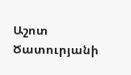Աշոտ Ծատուրյանի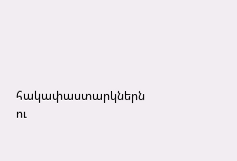հակափաստարկներն ու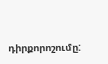դիրքորոշումը: